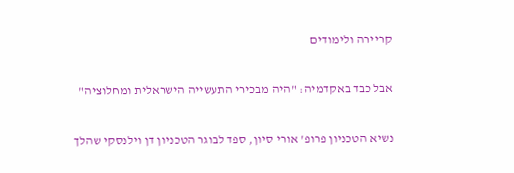קריירה ולימודים

אבל כבד באקדמיה: "היה מבכירי התעשייה הישראלית ומחלוציה"

נשיא הטכניון פרופ' אורי סיון, ספד לבוגר הטכניון דן וילנסקי שהלך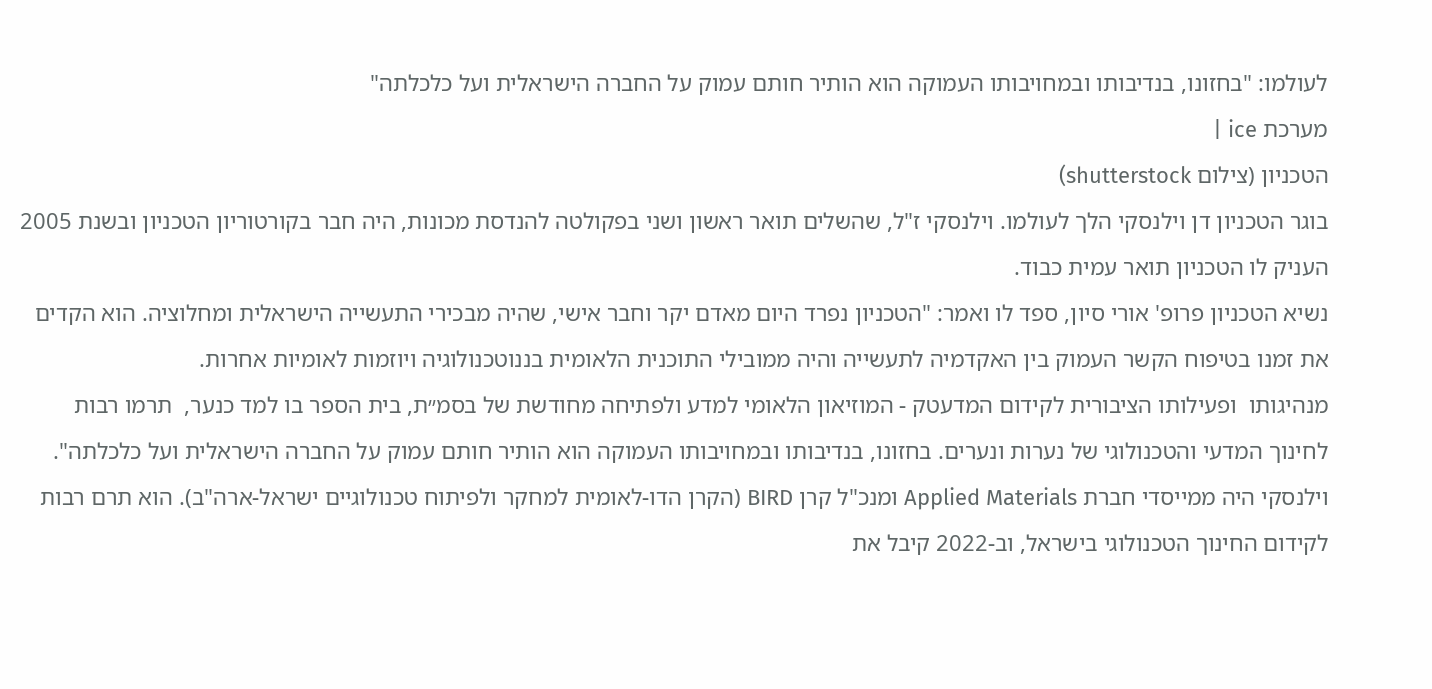לעולמו: "בחזונו, בנדיבותו ובמחויבותו העמוקה הוא הותיר חותם עמוק על החברה הישראלית ועל כלכלתה"
מערכת ice |
הטכניון (צילום shutterstock)
בוגר הטכניון דן וילנסקי הלך לעולמו. וילנסקי ז"ל, שהשלים תואר ראשון ושני בפקולטה להנדסת מכונות, היה חבר בקורטוריון הטכניון ובשנת 2005 העניק לו הטכניון תואר עמית כבוד.
נשיא הטכניון פרופ' אורי סיון, ספד לו ואמר: "הטכניון נפרד היום מאדם יקר וחבר אישי, שהיה מבכירי התעשייה הישראלית ומחלוציה. הוא הקדים את זמנו בטיפוח הקשר העמוק בין האקדמיה לתעשייה והיה ממובילי התוכנית הלאומית בננוטכנולוגיה ויוזמות לאומיות אחרות.
מנהיגותו  ופעילותו הציבורית לקידום המדעטק - המוזיאון הלאומי למדע ולפתיחה מחודשת של בסמ״ת, בית הספר בו למד כנער,  תרמו רבות לחינוך המדעי והטכנולוגי של נערות ונערים. בחזונו, בנדיבותו ובמחויבותו העמוקה הוא הותיר חותם עמוק על החברה הישראלית ועל כלכלתה".
וילנסקי היה ממייסדי חברת Applied Materials ומנכ"ל קרן BIRD (הקרן הדו-לאומית למחקר ולפיתוח טכנולוגיים ישראל-ארה"ב). הוא תרם רבות לקידום החינוך הטכנולוגי בישראל, וב-2022 קיבל את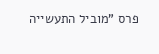פרס "מוביל התעשייה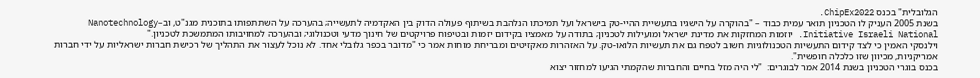הגלובלית" בכנס ChipEx2022.
בשנת 2005 העניק לו הטכניון תואר עמית כבוד – "בהוקרה על הישגיו בתעשיית ההיי-טק בישראל ועל תמיכתו הנלהבת בשיתוף פעולה הדוק בין האקדמיה לתעשייה; בהערכה על השתתפותו בתוכנית מגנ"ט, וב–Nanotechnology Initiative Israeli National. יוזמות המחזקות את מדינת ישראל ומועילות לטכניון; בתודה על מאמציו בקידום יזמות ובטיפוח פרויקטים של חינוך מדעי וטכנולוגי; ובהערכה למחויבותו המתמשכת לטכניון."
וילנסקי האמין כי לצד קידום התעשיות הטכנולוגיות חשוב לטפח גם את תעשיות הלואו-טק. על האזהרות מאקזיטים ומבריחת מוחות אמר כי "מדובר בכפר גלובלי אחד. לא נוכל לעצור את התהליך של רכישת חברות ישראליות על ידי חברות אמריקניות, מכיוון שזו כלכלה חופשית".
בכנס בוגרי הטכניון בשנת 2014 אמר לבוגרים:  "לי היה מזל בחיים והחברות שהקמתי הגיעו למחזור יצוא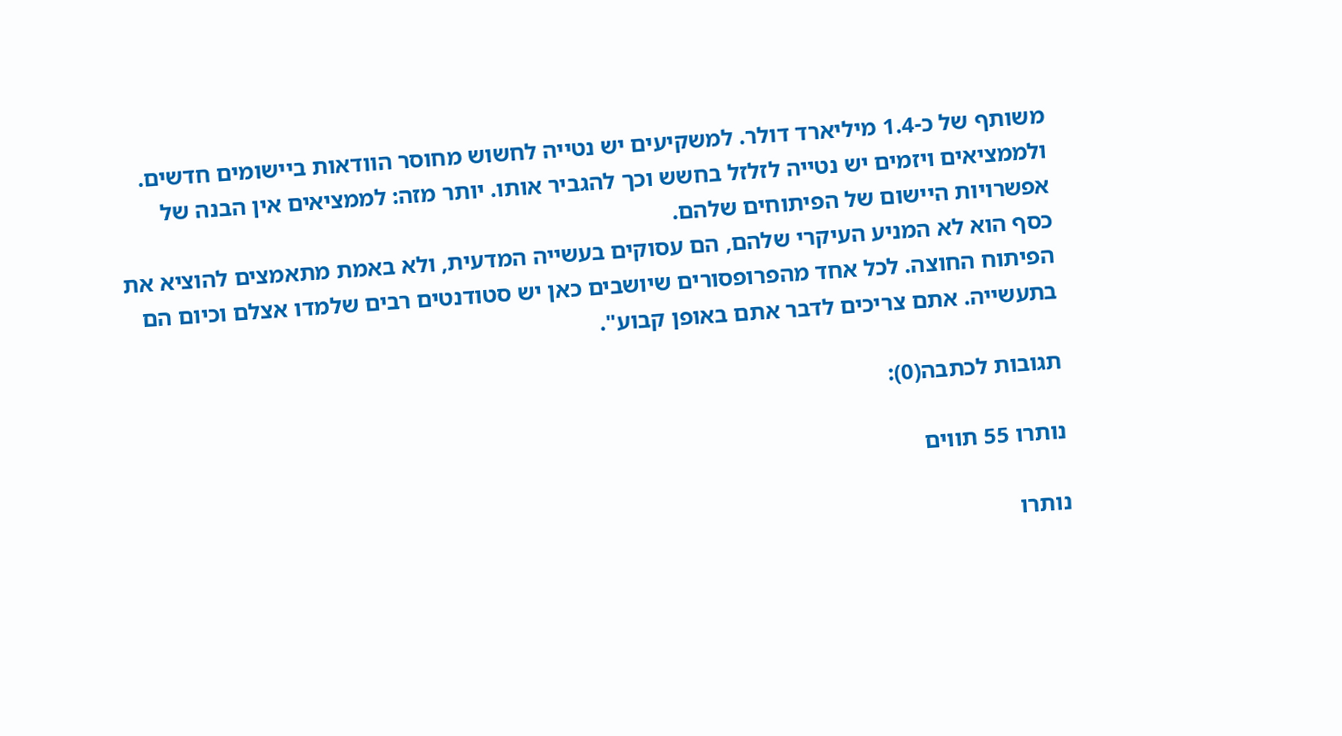משותף של כ-1.4 מיליארד דולר. למשקיעים יש נטייה לחשוש מחוסר הוודאות ביישומים חדשים. ולממציאים ויזמים יש נטייה לזלזל בחשש וכך להגביר אותו. יותר מזה: לממציאים אין הבנה של אפשרויות היישום של הפיתוחים שלהם.
כסף הוא לא המניע העיקרי שלהם, הם עסוקים בעשייה המדעית, ולא באמת מתאמצים להוציא את הפיתוח החוצה. לכל אחד מהפרופסורים שיושבים כאן יש סטודנטים רבים שלמדו אצלם וכיום הם בתעשייה. אתם צריכים לדבר אתם באופן קבוע".

תגובות לכתבה(0):

נותרו 55 תווים

נותרו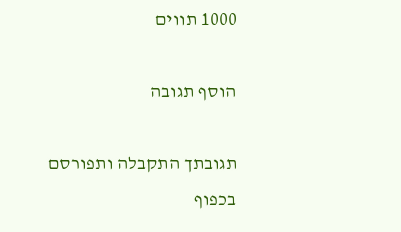1000 תווים

הוסף תגובה

תגובתך התקבלה ותפורסם בכפוף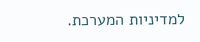למדיניות המערכת.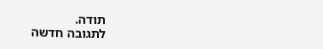תודה.
לתגובה חדשה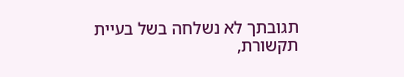תגובתך לא נשלחה בשל בעיית תקשורת,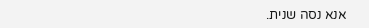אנא נסה שנית.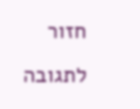חזור לתגובה